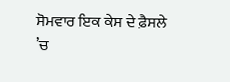ਸੋਮਵਾਰ ਇਕ ਕੇਸ ਦੇ ਫ਼ੈਸਲੇ ’ਚ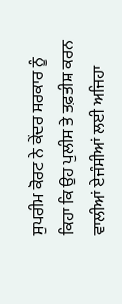ਸੁਪਰੀਮ ਕੋਰਟ ਨੇ ਕੇਂਦਰ ਸਰਕਾਰ ਨੂੰ ਕਿਹਾ ਕਿ ਉਹ ਪੁਲੀਸ ਤੇ ਤਫ਼ਤੀਸ਼ ਕਰਨ ਵਾਲੀਆਂ ਏਜੰਸੀਆਂ ਲਈ ਅਜਿਹਾ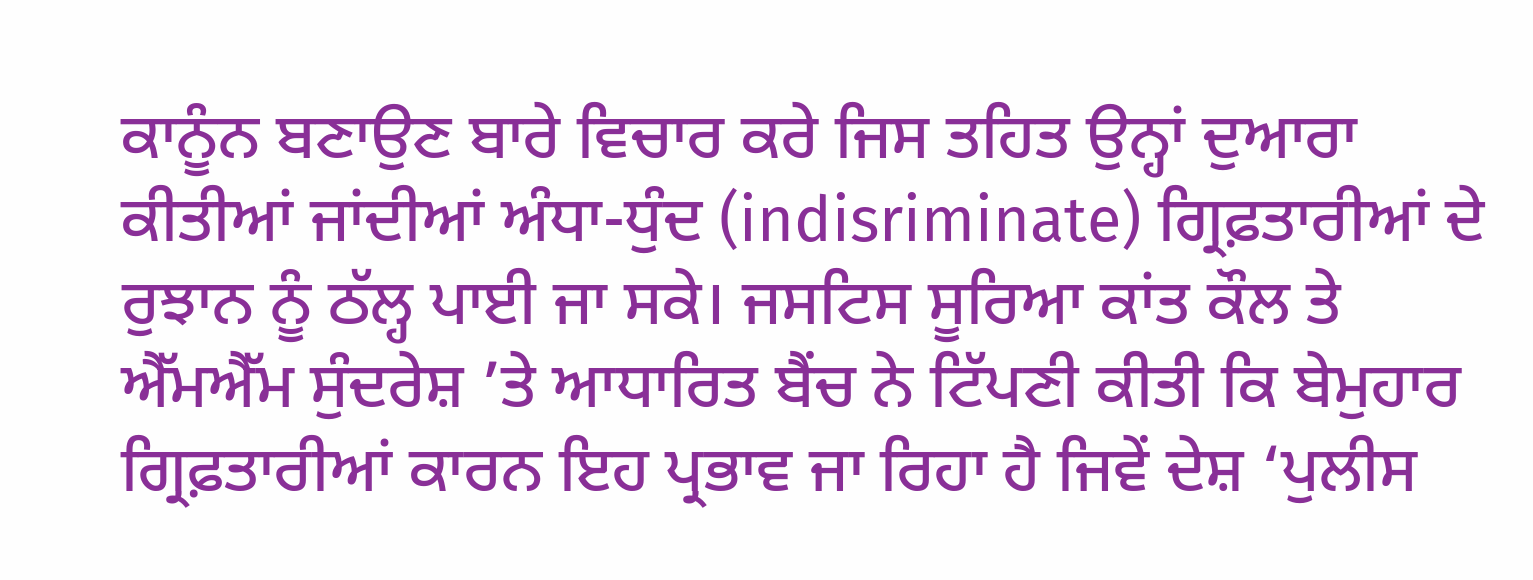ਕਾਨੂੰਨ ਬਣਾਉਣ ਬਾਰੇ ਵਿਚਾਰ ਕਰੇ ਜਿਸ ਤਹਿਤ ਉਨ੍ਹਾਂ ਦੁਆਰਾ ਕੀਤੀਆਂ ਜਾਂਦੀਆਂ ਅੰਧਾ-ਧੁੰਦ (indisriminate) ਗ੍ਰਿਫ਼ਤਾਰੀਆਂ ਦੇ ਰੁਝਾਨ ਨੂੰ ਠੱਲ੍ਹ ਪਾਈ ਜਾ ਸਕੇ। ਜਸਟਿਸ ਸੂਰਿਆ ਕਾਂਤ ਕੌਲ ਤੇ ਐੱਮਐੱਮ ਸੁੰਦਰੇਸ਼ ’ਤੇ ਆਧਾਰਿਤ ਬੈਂਚ ਨੇ ਟਿੱਪਣੀ ਕੀਤੀ ਕਿ ਬੇਮੁਹਾਰ ਗ੍ਰਿਫ਼ਤਾਰੀਆਂ ਕਾਰਨ ਇਹ ਪ੍ਰਭਾਵ ਜਾ ਰਿਹਾ ਹੈ ਜਿਵੇਂ ਦੇਸ਼ ‘ਪੁਲੀਸ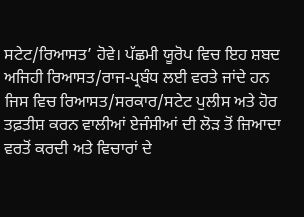ਸਟੇਟ/ਰਿਆਸਤ’ ਹੋਵੇ। ਪੱਛਮੀ ਯੂਰੋਪ ਵਿਚ ਇਹ ਸ਼ਬਦ ਅਜਿਹੀ ਰਿਆਸਤ/ਰਾਜ-ਪ੍ਰਬੰਧ ਲਈ ਵਰਤੇ ਜਾਂਦੇ ਹਨ ਜਿਸ ਵਿਚ ਰਿਆਸਤ/ਸਰਕਾਰ/ਸਟੇਟ ਪੁਲੀਸ ਅਤੇ ਹੋਰ ਤਫ਼ਤੀਸ਼ ਕਰਨ ਵਾਲੀਆਂ ਏਜੰਸੀਆਂ ਦੀ ਲੋੜ ਤੋਂ ਜ਼ਿਆਦਾ ਵਰਤੋਂ ਕਰਦੀ ਅਤੇ ਵਿਚਾਰਾਂ ਦੇ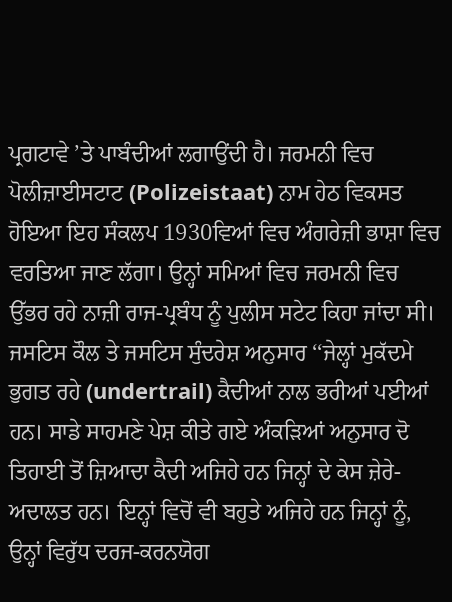ਪ੍ਰਗਟਾਵੇ ’ਤੇ ਪਾਬੰਦੀਆਂ ਲਗਾਉਂਦੀ ਹੈ। ਜਰਮਨੀ ਵਿਚ ਪੋਲੀਜ਼ਾਈਸਟਾਟ (Polizeistaat) ਨਾਮ ਹੇਠ ਵਿਕਸਤ ਹੋਇਆ ਇਹ ਸੰਕਲਪ 1930ਵਿਆਂ ਵਿਚ ਅੰਗਰੇਜ਼ੀ ਭਾਸ਼ਾ ਵਿਚ ਵਰਤਿਆ ਜਾਣ ਲੱਗਾ। ਉਨ੍ਹਾਂ ਸਮਿਆਂ ਵਿਚ ਜਰਮਨੀ ਵਿਚ ਉੱਭਰ ਰਹੇ ਨਾਜ਼ੀ ਰਾਜ-ਪ੍ਰਬੰਧ ਨੂੰ ਪੁਲੀਸ ਸਟੇਟ ਕਿਹਾ ਜਾਂਦਾ ਸੀ।
ਜਸਟਿਸ ਕੌਲ ਤੇ ਜਸਟਿਸ ਸੁੰਦਰੇਸ਼ ਅਨੁਸਾਰ ‘‘ਜੇਲ੍ਹਾਂ ਮੁਕੱਦਮੇ ਭੁਗਤ ਰਹੇ (undertrail) ਕੈਦੀਆਂ ਨਾਲ ਭਰੀਆਂ ਪਈਆਂ ਹਨ। ਸਾਡੇ ਸਾਹਮਣੇ ਪੇਸ਼ ਕੀਤੇ ਗਏ ਅੰਕੜਿਆਂ ਅਨੁਸਾਰ ਦੋ ਤਿਹਾਈ ਤੋਂ ਜ਼ਿਆਦਾ ਕੈਦੀ ਅਜਿਹੇ ਹਨ ਜਿਨ੍ਹਾਂ ਦੇ ਕੇਸ ਜ਼ੇਰੇ-ਅਦਾਲਤ ਹਨ। ਇਨ੍ਹਾਂ ਵਿਚੋਂ ਵੀ ਬਹੁਤੇ ਅਜਿਹੇ ਹਨ ਜਿਨ੍ਹਾਂ ਨੂੰ, ਉਨ੍ਹਾਂ ਵਿਰੁੱਧ ਦਰਜ-ਕਰਨਯੋਗ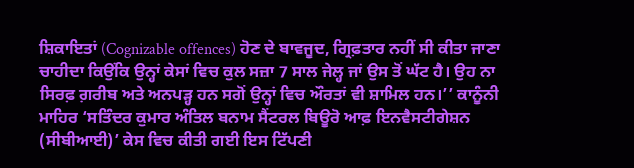ਸ਼ਿਕਾਇਤਾਂ (Cognizable offences) ਹੋਣ ਦੇ ਬਾਵਜੂਦ, ਗ੍ਰਿਫ਼ਤਾਰ ਨਹੀਂ ਸੀ ਕੀਤਾ ਜਾਣਾ ਚਾਹੀਦਾ ਕਿਉਂਕਿ ਉਨ੍ਹਾਂ ਕੇਸਾਂ ਵਿਚ ਕੁਲ ਸਜ਼ਾ 7 ਸਾਲ ਜੇਲ੍ਹ ਜਾਂ ਉਸ ਤੋਂ ਘੱਟ ਹੈ। ਉਹ ਨਾ ਸਿਰਫ਼ ਗ਼ਰੀਬ ਅਤੇ ਅਨਪੜ੍ਹ ਹਨ ਸਗੋਂ ਉਨ੍ਹਾਂ ਵਿਚ ਔਰਤਾਂ ਵੀ ਸ਼ਾਮਿਲ ਹਨ।’’ ਕਾਨੂੰਨੀ ਮਾਹਿਰ ‘ਸਤਿੰਦਰ ਕੁਮਾਰ ਅੰਤਿਲ ਬਨਾਮ ਸੈਂਟਰਲ ਬਿਊਰੋ ਆਫ਼ ਇਨਵੈਸਟੀਗੇਸ਼ਨ (ਸੀਬੀਆਈ)’ ਕੇਸ ਵਿਚ ਕੀਤੀ ਗਈ ਇਸ ਟਿੱਪਣੀ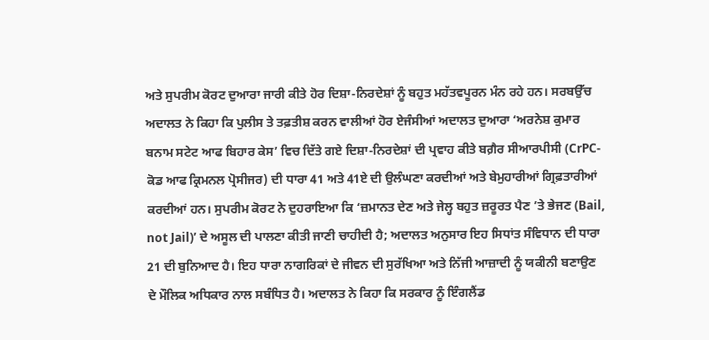ਅਤੇ ਸੁਪਰੀਮ ਕੋਰਟ ਦੁਆਰਾ ਜਾਰੀ ਕੀਤੇ ਹੋਰ ਦਿਸ਼ਾ-ਨਿਰਦੇਸ਼ਾਂ ਨੂੰ ਬਹੁਤ ਮਹੱਤਵਪੂਰਨ ਮੰਨ ਰਹੇ ਹਨ। ਸਰਬਉੱਚ ਅਦਾਲਤ ਨੇ ਕਿਹਾ ਕਿ ਪੁਲੀਸ ਤੇ ਤਫ਼ਤੀਸ਼ ਕਰਨ ਵਾਲੀਆਂ ਹੋਰ ਏਜੰਸੀਆਂ ਅਦਾਲਤ ਦੁਆਰਾ ‘ਅਰਨੇਸ਼ ਕੁਮਾਰ ਬਨਾਮ ਸਟੇਟ ਆਫ ਬਿਹਾਰ ਕੇਸ’ ਵਿਚ ਦਿੱਤੇ ਗਏ ਦਿਸ਼ਾ-ਨਿਰਦੇਸ਼ਾਂ ਦੀ ਪ੍ਰਵਾਹ ਕੀਤੇ ਬਗ਼ੈਰ ਸੀਆਰਪੀਸੀ (CrPC-ਕੋਡ ਆਫ ਕ੍ਰਿਮਨਲ ਪ੍ਰੋਸੀਜਰ) ਦੀ ਧਾਰਾ 41 ਅਤੇ 41ਏ ਦੀ ਉਲੰਘਣਾ ਕਰਦੀਆਂ ਅਤੇ ਬੇਮੁਹਾਰੀਆਂ ਗ੍ਰਿਫ਼ਤਾਰੀਆਂ ਕਰਦੀਆਂ ਹਨ। ਸੁਪਰੀਮ ਕੋਰਟ ਨੇ ਦੁਹਰਾਇਆ ਕਿ ‘ਜ਼ਮਾਨਤ ਦੇਣ ਅਤੇ ਜੇਲ੍ਹ ਬਹੁਤ ਜ਼ਰੂਰਤ ਪੈਣ ’ਤੇ ਭੇਜਣ (Bail, not Jail)’ ਦੇ ਅਸੂਲ ਦੀ ਪਾਲਣਾ ਕੀਤੀ ਜਾਣੀ ਚਾਹੀਦੀ ਹੈ; ਅਦਾਲਤ ਅਨੁਸਾਰ ਇਹ ਸਿਧਾਂਤ ਸੰਵਿਧਾਨ ਦੀ ਧਾਰਾ 21 ਦੀ ਬੁਨਿਆਦ ਹੈ। ਇਹ ਧਾਰਾ ਨਾਗਰਿਕਾਂ ਦੇ ਜੀਵਨ ਦੀ ਸੁਰੱਖਿਆ ਅਤੇ ਨਿੱਜੀ ਆਜ਼ਾਦੀ ਨੂੰ ਯਕੀਨੀ ਬਣਾਉਣ ਦੇ ਮੌਲਿਕ ਅਧਿਕਾਰ ਨਾਲ ਸਬੰਧਿਤ ਹੈ। ਅਦਾਲਤ ਨੇ ਕਿਹਾ ਕਿ ਸਰਕਾਰ ਨੂੰ ਇੰਗਲੈਂਡ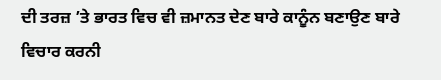ਦੀ ਤਰਜ਼ ’ਤੇ ਭਾਰਤ ਵਿਚ ਵੀ ਜ਼ਮਾਨਤ ਦੇਣ ਬਾਰੇ ਕਾਨੂੰਨ ਬਣਾਉਣ ਬਾਰੇ ਵਿਚਾਰ ਕਰਨੀ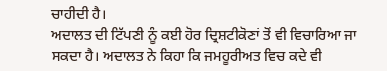ਚਾਹੀਦੀ ਹੈ।
ਅਦਾਲਤ ਦੀ ਟਿੱਪਣੀ ਨੂੰ ਕਈ ਹੋਰ ਦ੍ਰਿਸ਼ਟੀਕੋਣਾਂ ਤੋਂ ਵੀ ਵਿਚਾਰਿਆ ਜਾ ਸਕਦਾ ਹੈ। ਅਦਾਲਤ ਨੇ ਕਿਹਾ ਕਿ ਜਮਹੂਰੀਅਤ ਵਿਚ ਕਦੇ ਵੀ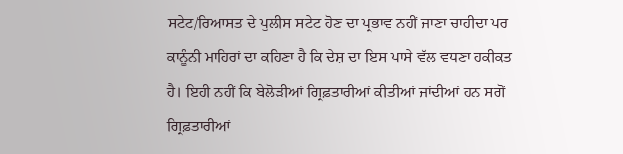ਸਟੇਟ/ਰਿਆਸਤ ਦੇ ਪੁਲੀਸ ਸਟੇਟ ਹੋਣ ਦਾ ਪ੍ਰਭਾਵ ਨਹੀਂ ਜਾਣਾ ਚਾਹੀਦਾ ਪਰ ਕਾਨੂੰਨੀ ਮਾਹਿਰਾਂ ਦਾ ਕਹਿਣਾ ਹੈ ਕਿ ਦੇਸ਼ ਦਾ ਇਸ ਪਾਸੇ ਵੱਲ ਵਧਣਾ ਹਕੀਕਤ ਹੈ। ਇਹੀ ਨਹੀਂ ਕਿ ਬੇਲੋੜੀਆਂ ਗ੍ਰਿਫ਼ਤਾਰੀਆਂ ਕੀਤੀਆਂ ਜਾਂਦੀਆਂ ਹਨ ਸਗੋਂ ਗ੍ਰਿਫ਼ਤਾਰੀਆਂ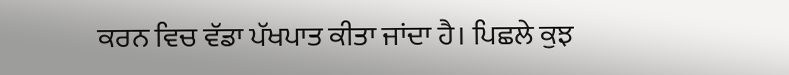ਕਰਨ ਵਿਚ ਵੱਡਾ ਪੱਖਪਾਤ ਕੀਤਾ ਜਾਂਦਾ ਹੈ। ਪਿਛਲੇ ਕੁਝ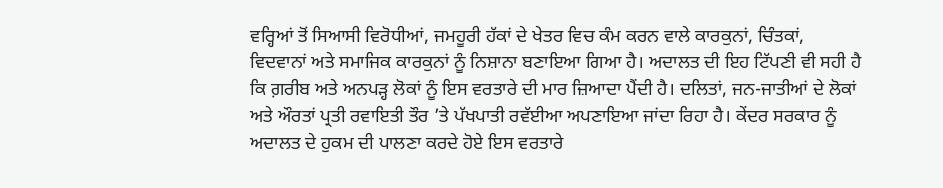ਵਰ੍ਹਿਆਂ ਤੋਂ ਸਿਆਸੀ ਵਿਰੋਧੀਆਂ, ਜਮਹੂਰੀ ਹੱਕਾਂ ਦੇ ਖੇਤਰ ਵਿਚ ਕੰਮ ਕਰਨ ਵਾਲੇ ਕਾਰਕੁਨਾਂ, ਚਿੰਤਕਾਂ, ਵਿਦਵਾਨਾਂ ਅਤੇ ਸਮਾਜਿਕ ਕਾਰਕੁਨਾਂ ਨੂੰ ਨਿਸ਼ਾਨਾ ਬਣਾਇਆ ਗਿਆ ਹੈ। ਅਦਾਲਤ ਦੀ ਇਹ ਟਿੱਪਣੀ ਵੀ ਸਹੀ ਹੈ ਕਿ ਗ਼ਰੀਬ ਅਤੇ ਅਨਪੜ੍ਹ ਲੋਕਾਂ ਨੂੰ ਇਸ ਵਰਤਾਰੇ ਦੀ ਮਾਰ ਜ਼ਿਆਦਾ ਪੈਂਦੀ ਹੈ। ਦਲਿਤਾਂ, ਜਨ-ਜਾਤੀਆਂ ਦੇ ਲੋਕਾਂ ਅਤੇ ਔਰਤਾਂ ਪ੍ਰਤੀ ਰਵਾਇਤੀ ਤੌਰ ’ਤੇ ਪੱਖਪਾਤੀ ਰਵੱਈਆ ਅਪਣਾਇਆ ਜਾਂਦਾ ਰਿਹਾ ਹੈ। ਕੇਂਦਰ ਸਰਕਾਰ ਨੂੰ ਅਦਾਲਤ ਦੇ ਹੁਕਮ ਦੀ ਪਾਲਣਾ ਕਰਦੇ ਹੋਏ ਇਸ ਵਰਤਾਰੇ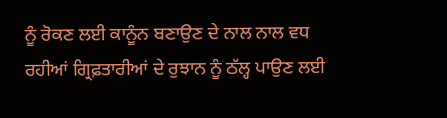ਨੂੰ ਰੋਕਣ ਲਈ ਕਾਨੂੰਨ ਬਣਾਉਣ ਦੇ ਨਾਲ ਨਾਲ ਵਧ ਰਹੀਆਂ ਗ੍ਰਿਫ਼ਤਾਰੀਆਂ ਦੇ ਰੁਝਾਨ ਨੂੰ ਠੱਲ੍ਹ ਪਾਉਣ ਲਈ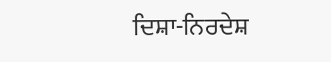ਦਿਸ਼ਾ-ਨਿਰਦੇਸ਼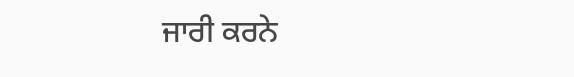ਜਾਰੀ ਕਰਨੇ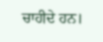ਚਾਹੀਦੇ ਹਨ।